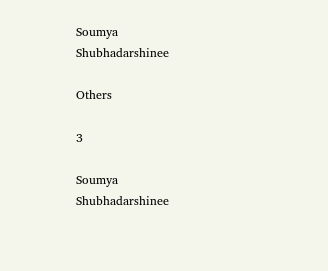Soumya Shubhadarshinee

Others

3

Soumya Shubhadarshinee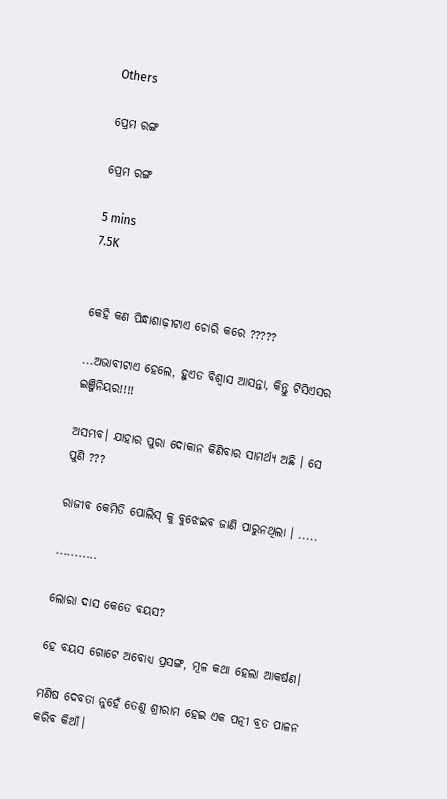Others

ପ୍ରେମ ରଙ୍ଗ

ପ୍ରେମ ରଙ୍ଗ

5 mins
7.5K


କେହି କଣ ପିନ୍ଧାଶାଢ଼ୀଟାଏ ଚୋରି କରେ ?????

...ଅଭାବୀଟାଏ ହେଲେ, ହୁଏତ ବିଶ୍ଵାସ ଆସନ୍ତା, କିନ୍ତୁ ଟିସିଏସର ଇଞ୍ଜିନିୟର!!!!

ଅସମ୍ଭବ। ଯାହାର ପୁରା ଦୋକାନ କିଣିବାର ସାମର୍ଥ୍ୟ ଅଛି । ସେ ପୁଣି ???

ରାଜୀବ କେମିତି ପୋଲିସ୍ କୁ ବୁଝେଇବ ଜାଣି ପାରୁନଥିଲା । .....

...........

ଲୋରା ଦାସ କେତେ ବୟସ?

ହେ ବୟସ ଗୋଟେ ଅବୋଧ୍ୟ ପ୍ରସଙ୍ଗ, ମୂଳ କଥା ହେଲା ଆକର୍ଷଣ।

ମଣିଷ ଦେବତା ନୁହେଁ ତେଣୁ ଶ୍ରୀରାମ ହେଇ ଏକ ପତ୍ନୀ ବ୍ରତ ପାଳନ କରିବ କିଆଁ।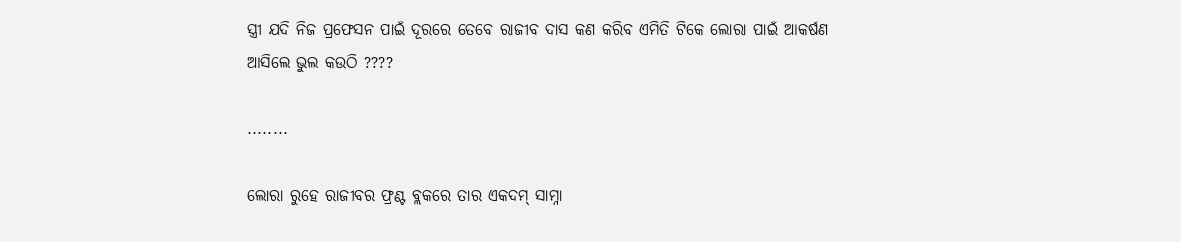ସ୍ତ୍ରୀ ଯଦି ନିଜ ପ୍ରଫେସନ ପାଇଁ ଦୂରରେ ତେବେ ରାଜୀବ ଦାସ କଣ କରିବ ଏମିତି ଟିକେ ଲୋରା ପାଇଁ ଆକର୍ଷଣ ଆସିଲେ ଭୁଲ କଉଠି ????

........

ଲୋରା ରୁହେ ରାଜୀବର ଫ୍ରଣ୍ଟ ବ୍ଲକରେ ତାର ଏକଦମ୍ ସାମ୍ନା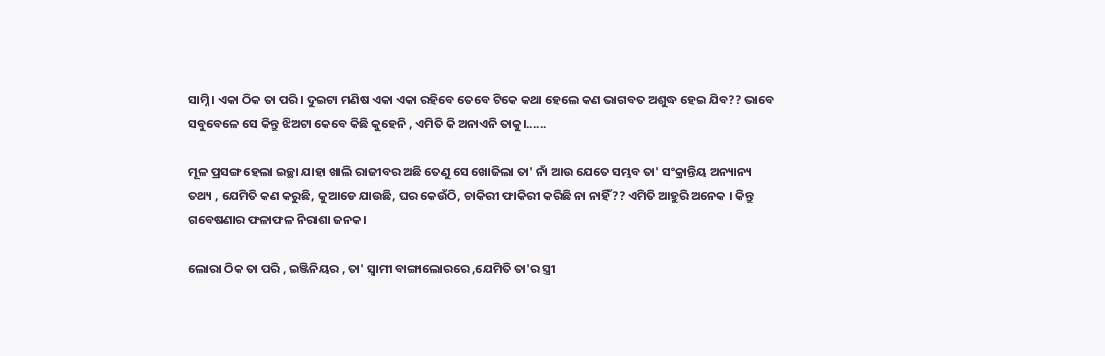ସାମ୍ନି। ଏକା ଠିକ ତା ପରି। ଦୁଇଟା ମଣିଷ ଏକା ଏକା ରହିବେ ତେବେ ଟିକେ କଥା ହେଲେ କଣ ଭାଗବତ ଅଶୁଦ୍ଧ ହେଇ ଯିବ?? ଭାବେ ସବୁବେଳେ ସେ କିନ୍ତୁ ଝିଅଟା କେବେ କିଛି କୁହେନି , ଏମିତି କି ଅନାଏନି ତାକୁ।......

ମୂଳ ପ୍ରସଙ୍ଗ ହେଲା ଇଚ୍ଛା ଯାହା ଖାଲି ରାଜୀବର ଅଛି ତେଣୁ ସେ ଖୋଜିଲା ତା' ନାଁ ଆଉ ଯେତେ ସମ୍ଭବ ତା' ସଂକ୍ରାନ୍ତିୟ ଅନ୍ୟାନ୍ୟ ତଥ୍ୟ , ଯେମିତି କଣ କରୁଛି, କୁଆଡେ ଯାଉଛି, ଘର କେଉଁଠି, ଚାକିରୀ ଫାକିରୀ କରିଛି ନା ନାହିଁ?? ଏମିତି ଆହୁରି ଅନେକ । କିନ୍ତୁ ଗବେଷଣାର ଫଳାଫଳ ନିରାଶା ଜନକ।

ଲୋରା ଠିକ ତା ପରି , ଇଞ୍ଜିନିୟର , ତା' ସ୍ୱାମୀ ବାଙ୍ଗାଲୋରରେ ,ଯେମିତି ତା'ର ସ୍ତ୍ରୀ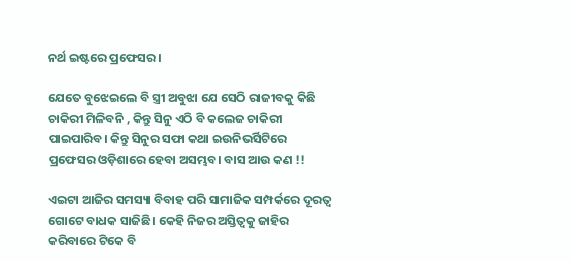ନର୍ଥ ଇଷ୍ଟରେ ପ୍ରଫେସର।

ଯେତେ ବୁଝେଇଲେ ବି ସ୍ତ୍ରୀ ଅବୁଝା ଯେ ସେଠି ରାଜୀବକୁ କିଛି ଚାକିରୀ ମିଳିବନି , କିନ୍ତୁ ସିନୁ ଏଠି ବି କଲେଜ ଚାକିରୀ ପାଇପାରିବ। କିନ୍ତୁ ସିନୁର ସଫା କଥା ଇଉନିଭର୍ସିଟିରେ ପ୍ରଫେସର ଓଡ଼ିଶାରେ ହେବା ଅସମ୍ଭବ। ବାସ ଆଉ କଣ !!

ଏଇଟା ଆଜିର ସମସ୍ୟା ବିବାହ ପରି ସାମାଜିକ ସମ୍ପର୍କରେ ଦୂରତ୍ଵ ଗୋଟେ ବାଧକ ସାଜିଛି। କେହି ନିଜର ଅସ୍ତିତ୍ୱକୁ ଜାହିର କରିବାରେ ଟିକେ ବି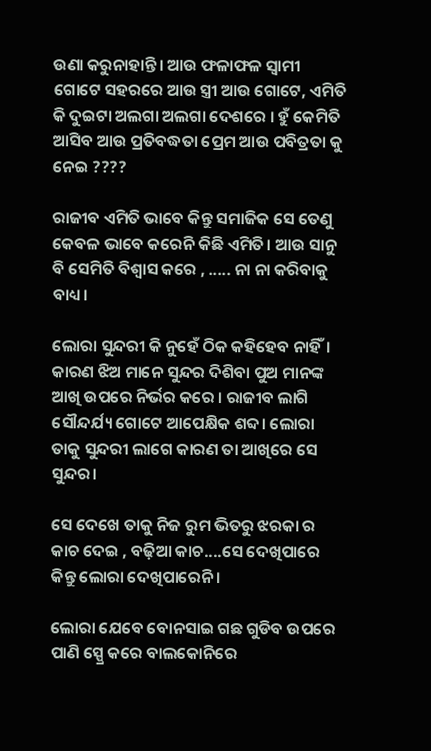ଉଣା କରୁନାହାନ୍ତି। ଆଉ ଫଳାଫଳ ସ୍ୱାମୀ ଗୋଟେ ସହରରେ ଆଉ ସ୍ତ୍ରୀ ଆଉ ଗୋଟେ, ଏମିତି କି ଦୁଇଟା ଅଲଗା ଅଲଗା ଦେଶରେ । ହୁଁ କେମିତି ଆସିବ ଆଉ ପ୍ରତିବଦ୍ଧତା ପ୍ରେମ ଆଉ ପବିତ୍ରତା କୁ ନେଇ ????

ରାଜୀବ ଏମିତି ଭାବେ କିନ୍ତୁ ସମାଜିକ ସେ ତେଣୁ କେବଳ ଭାବେ କରେନି କିଛି ଏମିତି। ଆଉ ସାନୁ ବି ସେମିତି ବିଶ୍ୱାସ କରେ , ..... ନା ନା କରିବାକୁ ବାଧ୍ୟ।

ଲୋରା ସୁନ୍ଦରୀ କି ନୁହେଁ ଠିକ କହିହେବ ନାହିଁ। କାରଣ ଝିଅ ମାନେ ସୁନ୍ଦର ଦିଶିବା ପୁଅ ମାନଙ୍କ ଆଖି ଉପରେ ନିର୍ଭର କରେ । ରାଜୀବ ଲାଗି ସୌନ୍ଦର୍ଯ୍ୟ ଗୋଟେ ଆପେକ୍ଷିକ ଶବ୍ଦ। ଲୋରା ତାକୁ ସୁନ୍ଦରୀ ଲାଗେ କାରଣ ତା ଆଖିରେ ସେ ସୁନ୍ଦର।

ସେ ଦେଖେ ତାକୁ ନିଜ ରୁମ ଭିତରୁ ଝରକା ର କାଚ ଦେଇ , ବଢ଼ିଆ କାଚ....ସେ ଦେଖିପାରେ କିନ୍ତୁ ଲୋରା ଦେଖିପାରେନି ।

ଲୋରା ଯେବେ ବୋନସାଇ ଗଛ ଗୁଡିବ ଉପରେ ପାଣି ସ୍ପ୍ରେ କରେ ବାଲକୋନିରେ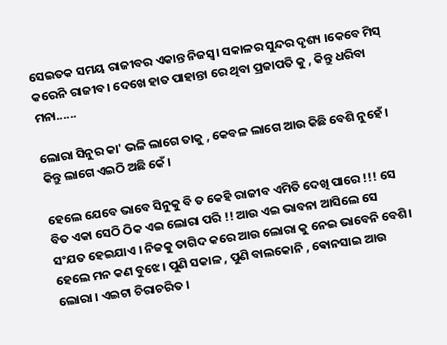ସେଇତକ ସମୟ ରାଜୀବର ଏକାନ୍ତ ନିଜସ୍ୱ। ସକାଳର ସୁନ୍ଦର ଦୃଶ୍ୟ ।କେବେ ମିସ୍ କରେନି ରାଜୀବ। ଦେଖେ ହାତ ପାହାନ୍ତା ରେ ଥିବା ପ୍ରଜାପତି କୁ , କିନ୍ତୁ ଧରିବା ମନା......

ଲୋରା ସିନୁର କା' ଭଳି ଲାଗେ ତାକୁ , କେବଳ ଲାଗେ ଆଉ କିଛି ବେଶି ନୁହେଁ । କିନ୍ତୁ ଲାଗେ ଏଇଠି ଅଛି କେଁ।

ହେଲେ ଯେବେ ଭାବେ ସିନୁକୁ ବି ତ କେହି ରାଜୀବ ଏମିତି ଦେଖି ପାରେ !!! ସେ ବିତ ଏକା ସେଠି ଠିକ ଏଇ ଲୋରା ପରି !! ଆଉ ଏଇ ଭାବନା ଆସିଲେ ସେ ସଂଯତ ହେଇଯାଏ । ନିଜକୁ ତାଗିଦ କରେ ଆଉ ଲୋରା କୁ ନେଇ ଭାବେନି ବେଶି। ହେଲେ ମନ କଣ ବୁଝେ । ପୁଣି ସକାଳ , ପୁଣି ବାଲକୋନି , ଵୋନସାଇ ଆଉ ଲୋରା । ଏଇଟା ଚିରାଚରିତ ।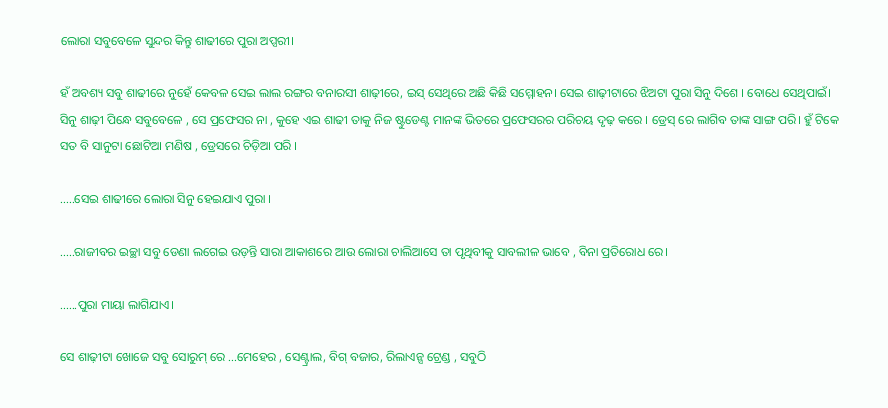ଲୋରା ସବୁବେଳେ ସୁନ୍ଦର କିନ୍ତୁ ଶାଢୀରେ ପୁରା ଅପ୍ସରୀ।

ହଁ ଅବଶ୍ୟ ସବୁ ଶାଢୀରେ ନୁହେଁ କେବଳ ସେଇ ଲାଲ ରଙ୍ଗର ବନାରସୀ ଶାଢ଼ୀରେ, ଇସ୍ ସେଥିରେ ଅଛି କିଛି ସମ୍ମୋହନ। ସେଇ ଶାଢ଼ୀଟାରେ ଝିଅଟା ପୁରା ସିନୁ ଦିଶେ । ବୋଧେ ସେଥିପାଇଁ। ସିନୁ ଶାଢ଼ୀ ପିନ୍ଧେ ସବୁବେଳେ , ସେ ପ୍ରଫେସର ନା , କୁହେ ଏଇ ଶାଢୀ ତାକୁ ନିଜ ଷ୍ଟୁଡେଣ୍ଟ ମାନଙ୍କ ଭିତରେ ପ୍ରଫେସରର ପରିଚୟ ଦୃଢ଼ କରେ । ଡ୍ରେସ୍ ରେ ଲାଗିବ ତାଙ୍କ ସାଙ୍ଗ ପରି। ହୁଁ ଟିକେ ସତ ବି ସାନୁଟା ଛୋଟିଆ ମଣିଷ , ଡ୍ରେସରେ ଚିଡ଼ିଆ ପରି ।

.....ସେଇ ଶାଢୀରେ ଲୋରା ସିନୁ ହେଇଯାଏ ପୁରା ।

.....ରାଜୀବର ଇଚ୍ଛା ସବୁ ଡେଣା ଲଗେଇ ଉଡ଼ନ୍ତି ସାରା ଆକାଶରେ ଆଉ ଲୋରା ଚାଲିଆସେ ତା ପୃଥିବୀକୁ ସାବଲୀଳ ଭାବେ , ବିନା ପ୍ରତିରୋଧ ରେ।

......ପୁରା ମାୟା ଲାଗିଯାଏ।

ସେ ଶାଢ଼ୀଟା ଖୋଜେ ସବୁ ସୋରୁମ୍ ରେ ...ମେହେର , ସେଣ୍ଟ୍ରାଲ, ବିଗ୍ ବଜାର, ରିଲାଏନ୍ସ ଟ୍ରେଣ୍ଡ , ସବୁଠି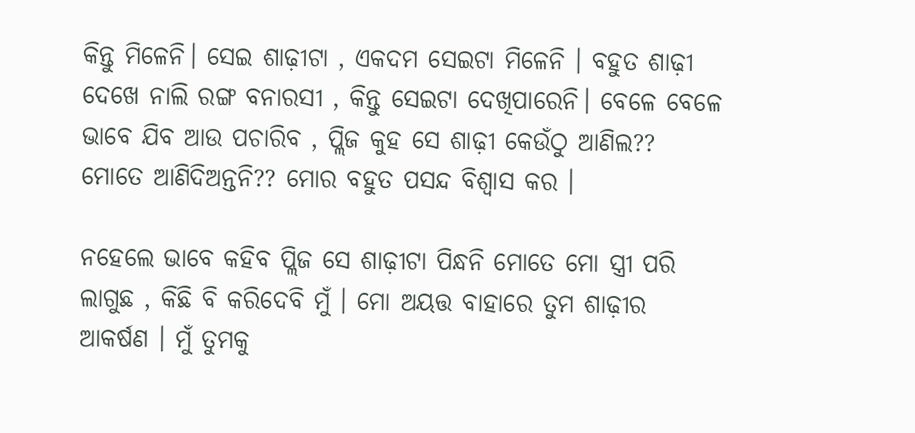କିନ୍ତୁ ମିଳେନି। ସେଇ ଶାଢ଼ୀଟା , ଏକଦମ ସେଇଟା ମିଳେନି । ବହୁତ ଶାଢ଼ୀ ଦେଖେ ନାଲି ରଙ୍ଗ ବନାରସୀ , କିନ୍ତୁ ସେଇଟା ଦେଖିପାରେନି। ବେଳେ ବେଳେ ଭାବେ ଯିବ ଆଉ ପଚାରିବ , ପ୍ଲିଜ କୁହ ସେ ଶାଢ଼ୀ କେଉଁଠୁ ଆଣିଲ?? ମୋତେ ଆଣିଦିଅନ୍ତନି?? ମୋର ବହୁତ ପସନ୍ଦ ବିଶ୍ୱାସ କର ।

ନହେଲେ ଭାବେ କହିବ ପ୍ଲିଜ ସେ ଶାଢ଼ୀଟା ପିନ୍ଧନି ମୋତେ ମୋ ସ୍ତ୍ରୀ ପରି ଲାଗୁଛ , କିଛି ବି କରିଦେବି ମୁଁ । ମୋ ଅୟତ୍ତ ବାହାରେ ତୁମ ଶାଢ଼ୀର ଆକର୍ଷଣ । ମୁଁ ତୁମକୁ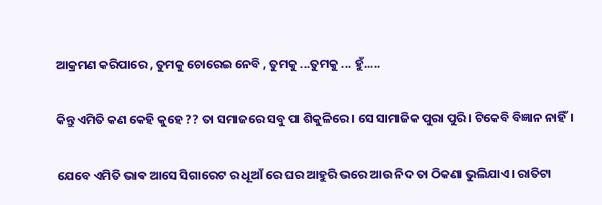ଆକ୍ରମଣ କରିପାରେ , ତୁମକୁ ଚୋରେଇ ନେବି , ତୁମକୁ ...ତୁମକୁ ... ହୁଁ.....

କିନ୍ତୁ ଏମିତି କଣ କେହି କୁହେ ?? ତା ସମାଜରେ ସବୁ ପା ଶିକୁଳିରେ। ସେ ସାମାଜିକ ପୁରା ପୁରି। ଟିକେବି ବିଜ୍ଞାନ ନାହିଁ।

ଯେବେ ଏମିତି ଭାଵ ଆସେ ସିଗାରେଟ ର ଧୂଆଁ ରେ ଘର ଆହୁରି ଭରେ ଆଉ ନିଦ ତା ଠିକଣା ଭୁଲିଯାଏ। ରାତିଟା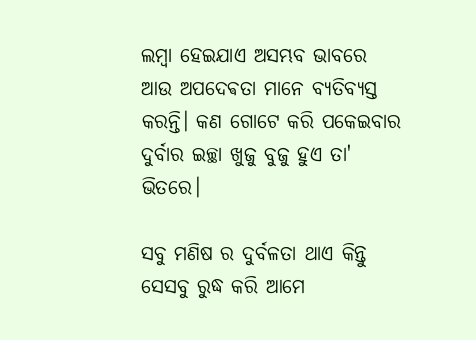ଲମ୍ବା ହେଇଯାଏ ଅସମ୍ଭବ ଭାବରେ ଆଉ ଅପଦେଵତା ମାନେ ବ୍ୟତିବ୍ୟସ୍ତ କରନ୍ତି। କଣ ଗୋଟେ କରି ପକେଇବାର ଦୁର୍ବାର ଇଚ୍ଛା ଖୁଜୁ ବୁଜୁ ହୁଏ ତା' ଭିତରେ।

ସବୁ ମଣିଷ ର ଦୁର୍ବଳତା ଥାଏ କିନ୍ତୁ ସେସବୁ ରୁଦ୍ଧ କରି ଆମେ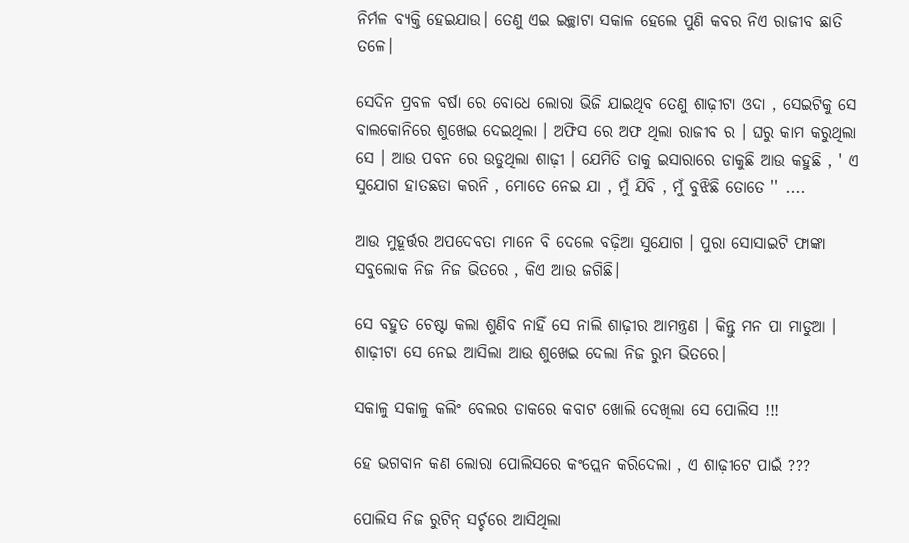ନିର୍ମଳ ବ୍ୟକ୍ତି ହେଇଯାଉ। ତେଣୁ ଏଇ ଇଚ୍ଛାଟା ସକାଳ ହେଲେ ପୁଣି କବର ନିଏ ରାଜୀବ ଛାତି ତଳେ।

ସେଦିନ ପ୍ରବଳ ବର୍ଷା ରେ ବୋଧେ ଲୋରା ଭିଜି ଯାଇଥିବ ତେଣୁ ଶାଢ଼ୀଟା ଓଦା , ସେଇଟିକୁ ସେ ବାଲକୋନିରେ ଶୁଖେଇ ଦେଇଥିଲା । ଅଫିସ ରେ ଅଫ ଥିଲା ରାଜୀବ ର । ଘରୁ କାମ କରୁଥିଲା ସେ । ଆଉ ପବନ ରେ ଉଡୁଥିଲା ଶାଢ଼ୀ । ଯେମିତି ତାକୁ ଇସାରାରେ ଡାକୁଛି ଆଉ କହୁଛି , ' ଏ ସୁଯୋଗ ହାତଛଡା କରନି , ମୋତେ ନେଇ ଯା , ମୁଁ ଯିବି , ମୁଁ ବୁଝିଛି ତୋତେ '' ....

ଆଉ ମୁହୂର୍ତ୍ତର ଅପଦେବତା ମାନେ ବି ଦେଲେ ବଢ଼ିଆ ସୁଯୋଗ । ପୁରା ସୋସାଇଟି ଫାଙ୍କା ସବୁଲୋକ ନିଜ ନିଜ ଭିତରେ , କିଏ ଆଉ ଜଗିଛି।

ସେ ବହୁତ ଚେଷ୍ଟା କଲା ଶୁଣିବ ନାହିଁ ସେ ନାଲି ଶାଢ଼ୀର ଆମନ୍ତ୍ରଣ । କିନ୍ତୁ ମନ ପା ମାଡୁଆ । ଶାଢ଼ୀଟା ସେ ନେଇ ଆସିଲା ଆଉ ଶୁଖେଇ ଦେଲା ନିଜ ରୁମ ଭିତରେ।

ସକାଳୁ ସକାଳୁ କଲିଂ ବେଲର ଡାକରେ କବାଟ ଖୋଲି ଦେଖିଲା ସେ ପୋଲିସ !!!

ହେ ଭଗବାନ କଣ ଲୋରା ପୋଲିସରେ କଂପ୍ଲେନ କରିଦେଲା , ଏ ଶାଢ଼ୀଟେ ପାଇଁ ???

ପୋଲିସ ନିଜ ରୁଟିନ୍ ସର୍ଚ୍ଚରେ ଆସିଥିଲା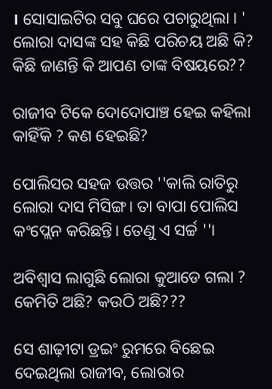। ସୋସାଇଟିର ସବୁ ଘରେ ପଚାରୁଥିଲା । ' ଲୋରା ଦାସଙ୍କ ସହ କିଛି ପରିଚୟ ଅଛି କି? କିଛି ଜାଣନ୍ତି କି ଆପଣ ତାଙ୍କ ବିଷୟରେ??

ରାଜୀବ ଟିକେ ଦୋଦୋପାଞ୍ଚ ହେଇ କହିଲା କାହିଁକି ? କଣ ହେଇଛି?

ପୋଲିସର ସହଜ ଉତ୍ତର ''କାଲି ରାତିରୁ ଲୋରା ଦାସ ମିସିଙ୍ଗ। ତା ବାପା ପୋଲିସ କଂପ୍ଲେନ କରିଛନ୍ତି। ତେଣୁ ଏ ସର୍ଚ୍ଚ ''।

ଅବିଶ୍ୱାସ ଲାଗୁଛି ଲୋରା କୁଆଡେ ଗଲା ? କେମିତି ଅଛି? କଉଠି ଅଛି???

ସେ ଶାଢ଼ୀଟା ଡ୍ରଇଂ ରୁମରେ ବିଛେଇ ଦେଇଥିଲା ରାଜୀବ, ଲୋରାର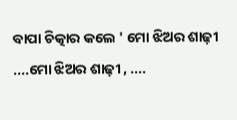ବାପା ଚିତ୍କାର କଲେ ' ମୋ ଝିଅର ଶାଢ଼ୀ ....ମୋ ଝିଅର ଶାଢ଼ୀ , ....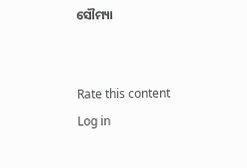ସୌମ୍ୟା


Rate this content
Log in